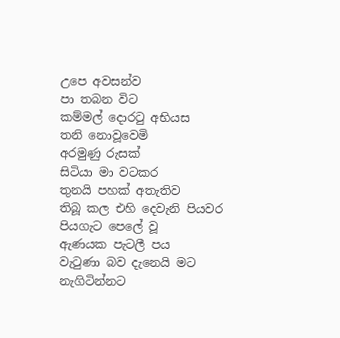උපෙ අවසන්ව
පා තබන විට
කම්මල් දොරටු අභියස
තනි නොවූවෙමි
අරමුණු රුසක්
සිටියා මා වටකර
තුනයි පහක් අතැතිව
තිබූ කල එහි දෙවැනි පියවර
පියගැට පෙලේ වූ
ඇණයක පැටලී පය
වැටුණා බව දැනෙයි මට
නැගිටින්නට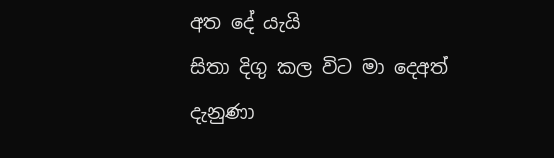අත දේ යැයි
සිතා දිගු කල විට මා දෙඅත්
දැනුණා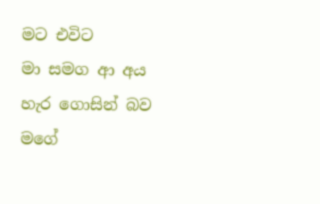මට එවිට
මා සමග ආ අය
හැර ගොසින් බව
මගේ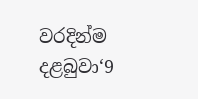වරදින්ම
දළබුවා‘9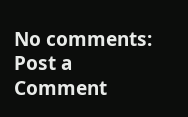No comments:
Post a Comment